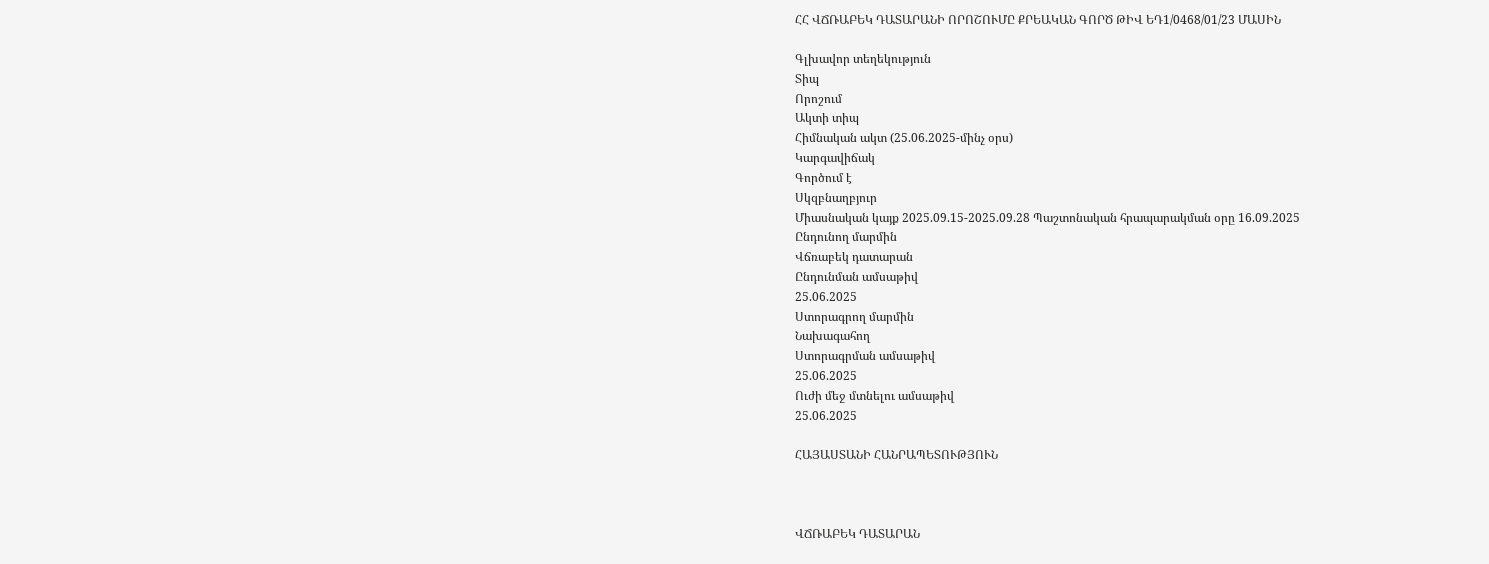ՀՀ ՎՃՌԱԲԵԿ ԴԱՏԱՐԱՆԻ ՈՐՈՇՈՒՄԸ ՔՐԵԱԿԱՆ ԳՈՐԾ ԹԻՎ ԵԴ1/0468/01/23 ՄԱՍԻՆ

Գլխավոր տեղեկություն
Տիպ
Որոշում
Ակտի տիպ
Հիմնական ակտ (25.06.2025-մինչ օրս)
Կարգավիճակ
Գործում է
Սկզբնաղբյուր
Միասնական կայք 2025.09.15-2025.09.28 Պաշտոնական հրապարակման օրը 16.09.2025
Ընդունող մարմին
Վճռաբեկ դատարան
Ընդունման ամսաթիվ
25.06.2025
Ստորագրող մարմին
Նախագահող
Ստորագրման ամսաթիվ
25.06.2025
Ուժի մեջ մտնելու ամսաթիվ
25.06.2025

ՀԱՅԱՍՏԱՆԻ ՀԱՆՐԱՊԵՏՈՒԹՅՈՒՆ



ՎՃՌԱԲԵԿ ԴԱՏԱՐԱՆ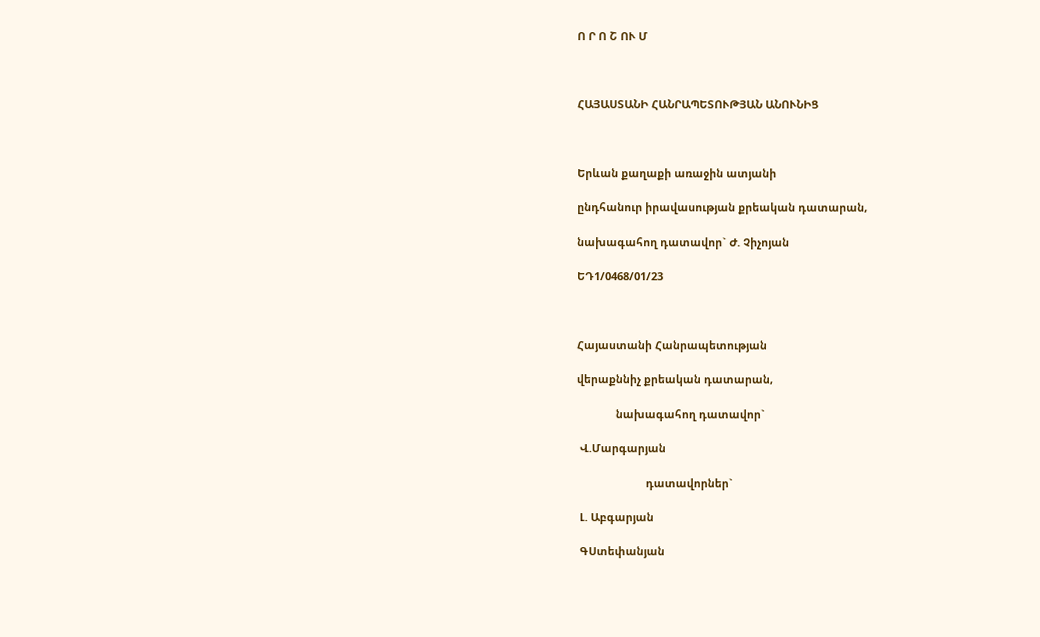Ո Ր Ո Շ ՈՒ Մ



ՀԱՅԱՍՏԱՆԻ ՀԱՆՐԱՊԵՏՈՒԹՅԱՆ ԱՆՈՒՆԻՑ



Երևան քաղաքի առաջին ատյանի

ընդհանուր իրավասության քրեական դատարան,

նախագահող դատավոր` Ժ. Չիչոյան

ԵԴ1/0468/01/23



Հայաստանի Հանրապետության

վերաքննիչ քրեական դատարան,

             նախագահող դատավոր`

 Վ.Մարգարյան

                       դատավորներ`

 Լ. Աբգարյան

 ԳՍտեփանյան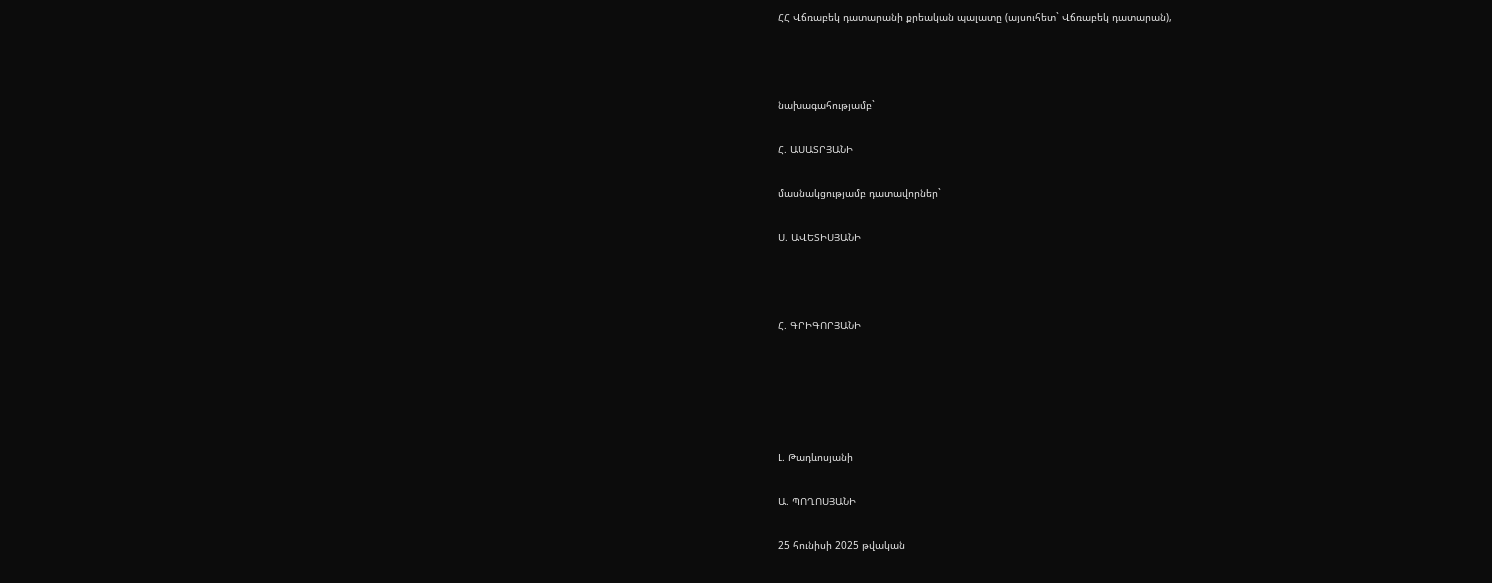ՀՀ Վճռաբեկ դատարանի քրեական պալատը (այսուհետ` Վճռաբեկ դատարան),



նախագահությամբ`

Հ. ԱՍԱՏՐՅԱՆԻ

մասնակցությամբ դատավորներ`

Ս. ԱՎԵՏԻՍՅԱՆԻ



Հ. ԳՐԻԳՈՐՅԱՆԻ





Լ. Թադևոսյանի

Ա. ՊՈՂՈՍՅԱՆԻ

25 հունիսի 2025 թվական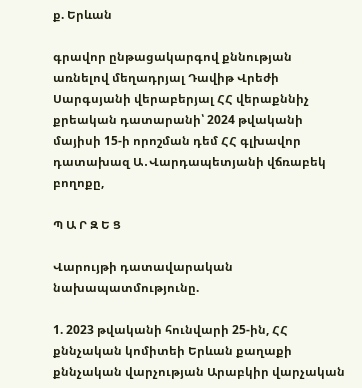ք. Երևան

գրավոր ընթացակարգով քննության առնելով մեղադրյալ Դավիթ Վրեժի Սարգսյանի վերաբերյալ ՀՀ վերաքննիչ քրեական դատարանի՝ 2024 թվականի մայիսի 15-ի որոշման դեմ ՀՀ գլխավոր դատախազ Ա․Վարդապետյանի վճռաբեկ բողոքը,

Պ Ա Ր Զ Ե Ց

Վարույթի դատավարական նախապատմությունը.

1. 2023 թվականի հունվարի 25-ին, ՀՀ քննչական կոմիտեի Երևան քաղաքի քննչական վարչության Արաբկիր վարչական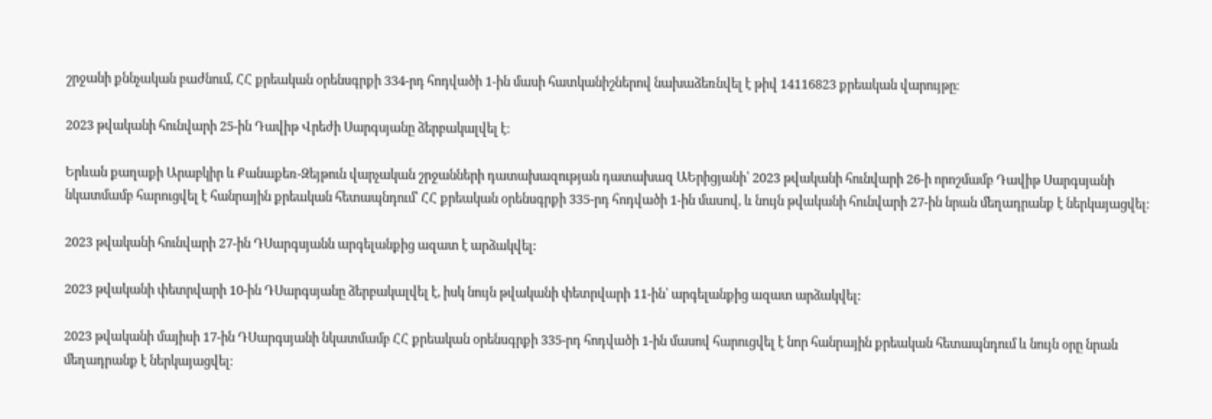շրջանի քննչական բաժնում, ՀՀ քրեական օրենսգրքի 334-րդ հոդվածի 1-ին մասի հատկանիշներով նախաձեռնվել է թիվ 14116823 քրեական վարույթը։

2023 թվականի հունվարի 25-ին Դավիթ Վրեժի Սարգսյանը ձերբակալվել է։

Երևան քաղաքի Արաբկիր և Քանաքեռ-Զեյթուն վարչական շրջանների դատախազության դատախազ ԱԵրիցյանի՝ 2023 թվականի հունվարի 26-ի որոշմամբ Դավիթ Սարգսյանի նկատմամբ հարուցվել է հանրային քրեական հետապնդում՝ ՀՀ քրեական օրենսգրքի 335-րդ հոդվածի 1-ին մասով, և նույն թվականի հունվարի 27-ին նրան մեղադրանք է ներկայացվել։

2023 թվականի հունվարի 27-ին ԴՍարգսյանն արգելանքից ազատ է արձակվել:

2023 թվականի փետրվարի 10-ին ԴՍարգսյանը ձերբակալվել է, իսկ նույն թվականի փետրվարի 11-ին՝ արգելանքից ազատ արձակվել:

2023 թվականի մայիսի 17-ին ԴՍարգսյանի նկատմամբ ՀՀ քրեական օրենսգրքի 335-րդ հոդվածի 1-ին մասով հարուցվել է նոր հանրային քրեական հետապնդում և նույն օրը նրան մեղադրանք է ներկայացվել։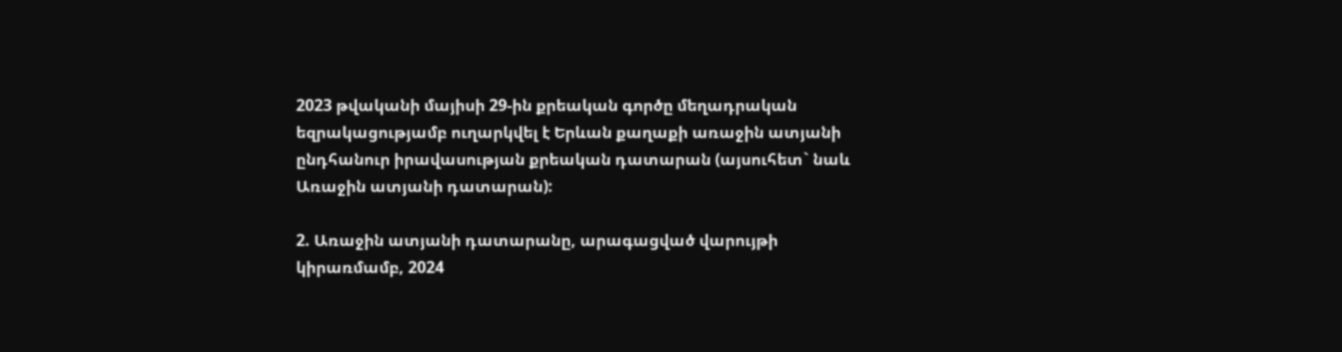2023 թվականի մայիսի 29-ին քրեական գործը մեղադրական եզրակացությամբ ուղարկվել է Երևան քաղաքի առաջին ատյանի ընդհանուր իրավասության քրեական դատարան (այսուհետ` նաև Առաջին ատյանի դատարան):

2. Առաջին ատյանի դատարանը, արագացված վարույթի կիրառմամբ, 2024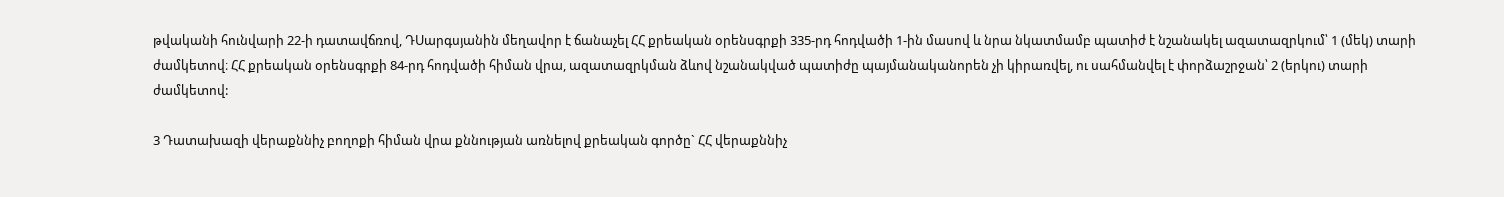թվականի հունվարի 22-ի դատավճռով, ԴՍարգսյանին մեղավոր է ճանաչել ՀՀ քրեական օրենսգրքի 335-րդ հոդվածի 1-ին մասով և նրա նկատմամբ պատիժ է նշանակել ազատազրկում՝ 1 (մեկ) տարի ժամկետով։ ՀՀ քրեական օրենսգրքի 84-րդ հոդվածի հիման վրա, ազատազրկման ձևով նշանակված պատիժը պայմանականորեն չի կիրառվել, ու սահմանվել է փորձաշրջան՝ 2 (երկու) տարի ժամկետով:

3 Դատախազի վերաքննիչ բողոքի հիման վրա քննության առնելով քրեական գործը` ՀՀ վերաքննիչ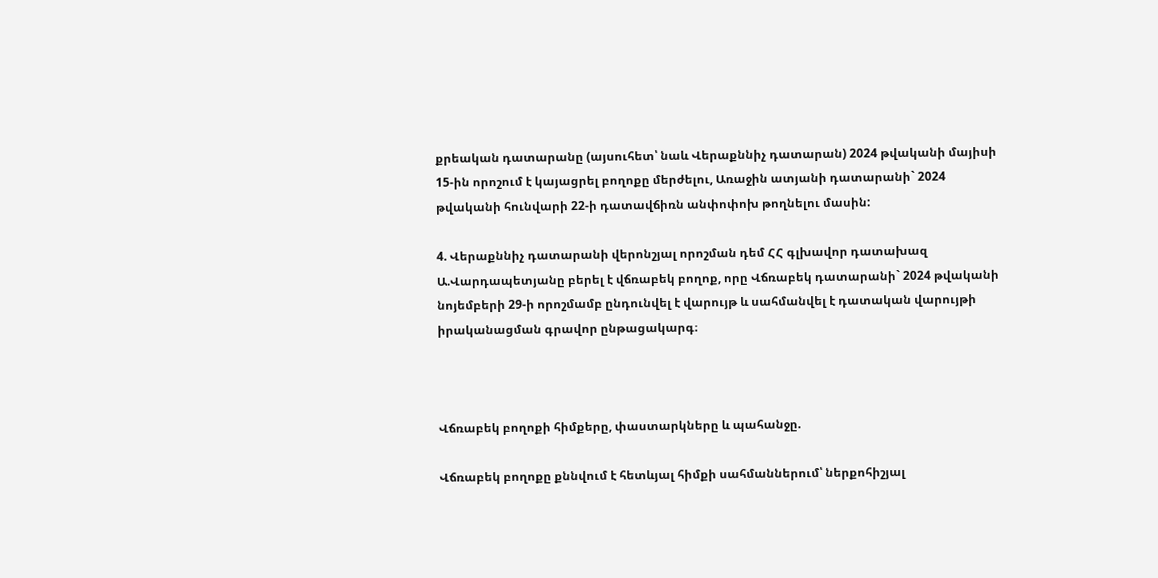քրեական դատարանը (այսուհետ՝ նաև Վերաքննիչ դատարան) 2024 թվականի մայիսի 15-ին որոշում է կայացրել բողոքը մերժելու, Առաջին ատյանի դատարանի` 2024 թվականի հունվարի 22-ի դատավճիռն անփոփոխ թողնելու մասին:

4. Վերաքննիչ դատարանի վերոնշյալ որոշման դեմ ՀՀ գլխավոր դատախազ Ա.Վարդապետյանը բերել է վճռաբեկ բողոք, որը Վճռաբեկ դատարանի` 2024 թվականի նոյեմբերի 29-ի որոշմամբ ընդունվել է վարույթ և սահմանվել է դատական վարույթի իրականացման գրավոր ընթացակարգ։



Վճռաբեկ բողոքի հիմքերը, փաստարկները և պահանջը.

Վճռաբեկ բողոքը քննվում է հետևյալ հիմքի սահմաններում՝ ներքոհիշյալ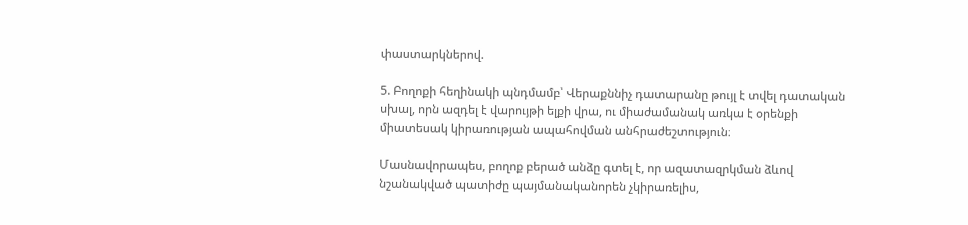փաստարկներով.

5. Բողոքի հեղինակի պնդմամբ՝ Վերաքննիչ դատարանը թույլ է տվել դատական սխալ, որն ազդել է վարույթի ելքի վրա, ու միաժամանակ առկա է օրենքի միատեսակ կիրառության ապահովման անհրաժեշտություն։

Մասնավորապես, բողոք բերած անձը գտել է, որ ազատազրկման ձևով նշանակված պատիժը պայմանականորեն չկիրառելիս,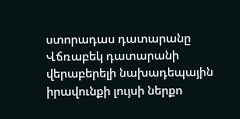ստորադաս դատարանը Վճռաբեկ դատարանի վերաբերելի նախադեպային իրավունքի լույսի ներքո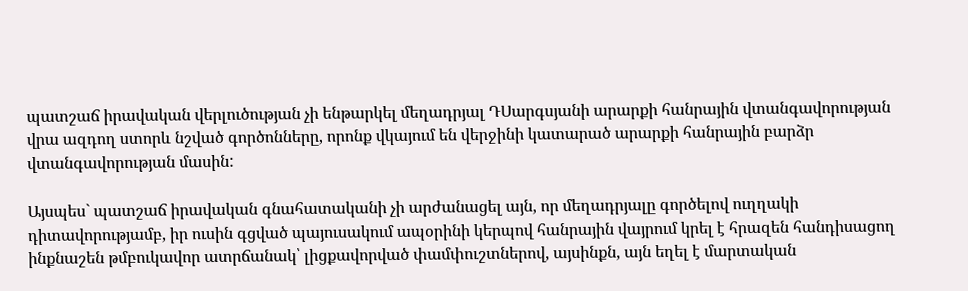պատշաճ իրավական վերլուծության չի ենթարկել մեղադրյալ ԴՍարգսյանի արարքի հանրային վտանգավորության վրա ազդող ստորև նշված գործոնները, որոնք վկայում են վերջինի կատարած արարքի հանրային բարձր վտանգավորության մասին:

Այսպես` պատշաճ իրավական գնահատականի չի արժանացել այն, որ մեղադրյալը գործելով ուղղակի դիտավորությամբ, իր ուսին գցված պայուսակում ապօրինի կերպով հանրային վայրում կրել է հրազեն հանդիսացող ինքնաշեն թմբուկավոր ատրճանակ՝ լիցքավորված փամփուշտներով, այսինքն, այն եղել է մարտական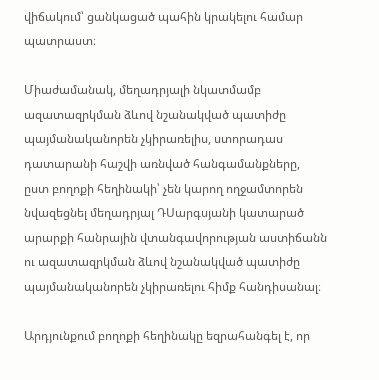վիճակում՝ ցանկացած պահին կրակելու համար պատրաստ։

Միաժամանակ, մեղադրյալի նկատմամբ ազատազրկման ձևով նշանակված պատիժը պայմանականորեն չկիրառելիս, ստորադաս դատարանի հաշվի առնված հանգամանքները, ըստ բողոքի հեղինակի՝ չեն կարող ողջամտորեն նվազեցնել մեղադրյալ ԴՍարգսյանի կատարած արարքի հանրային վտանգավորության աստիճանն ու ազատազրկման ձևով նշանակված պատիժը պայմանականորեն չկիրառելու հիմք հանդիսանալ։

Արդյունքում բողոքի հեղինակը եզրահանգել է, որ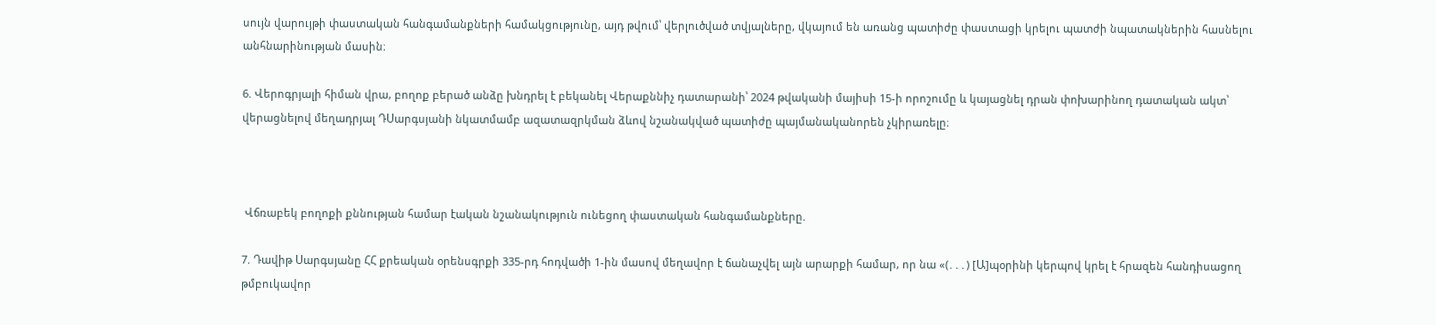սույն վարույթի փաստական հանգամանքների համակցությունը, այդ թվում՝ վերլուծված տվյալները, վկայում են առանց պատիժը փաստացի կրելու պատժի նպատակներին հասնելու անհնարինության մասին։

6. Վերոգրյալի հիման վրա, բողոք բերած անձը խնդրել է բեկանել Վերաքննիչ դատարանի՝ 2024 թվականի մայիսի 15-ի որոշումը և կայացնել դրան փոխարինող դատական ակտ՝ վերացնելով մեղադրյալ ԴՍարգսյանի նկատմամբ ազատազրկման ձևով նշանակված պատիժը պայմանականորեն չկիրառելը։



 Վճռաբեկ բողոքի քննության համար էական նշանակություն ունեցող փաստական հանգամանքները.

7. Դավիթ Սարգսյանը ՀՀ քրեական օրենսգրքի 335-րդ հոդվածի 1-ին մասով մեղավոր է ճանաչվել այն արարքի համար, որ նա «(․․․) [Ա]պօրինի կերպով կրել է հրազեն հանդիսացող թմբուկավոր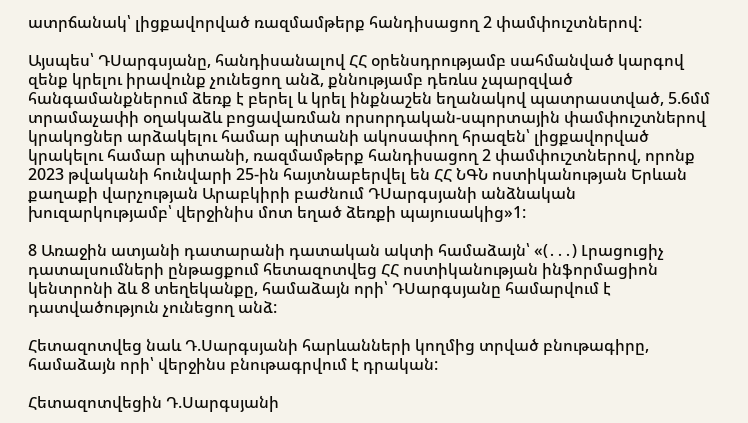ատրճանակ՝ լիցքավորված ռազմամթերք հանդիսացող 2 փամփուշտներով:

Այսպես՝ ԴՍարգսյանը, հանդիսանալով ՀՀ օրենսդրությամբ սահմանված կարգով զենք կրելու իրավունք չունեցող անձ, քննությամբ դեռևս չպարզված հանգամանքներում ձեռք է բերել և կրել ինքնաշեն եղանակով պատրաստված, 5.6մմ տրամաչափի օղակաձև բոցավառման որսորդական-սպորտային փամփուշտներով կրակոցներ արձակելու համար պիտանի ակոսափող հրազեն՝ լիցքավորված կրակելու համար պիտանի, ռազմամթերք հանդիսացող 2 փամփուշտներով, որոնք 2023 թվականի հունվարի 25-ին հայտնաբերվել են ՀՀ ՆԳՆ ոստիկանության Երևան քաղաքի վարչության Արաբկիրի բաժնում ԴՍարգսյանի անձնական խուզարկությամբ՝ վերջինիս մոտ եղած ձեռքի պայուսակից»1:

8 Առաջին ատյանի դատարանի դատական ակտի համաձայն՝ «(․․․) Լրացուցիչ դատալսումների ընթացքում հետազոտվեց ՀՀ ոստիկանության ինֆորմացիոն կենտրոնի ձև 8 տեղեկանքը, համաձայն որի՝ ԴՍարգսյանը համարվում է դատվածություն չունեցող անձ:

Հետազոտվեց նաև Դ.Սարգսյանի հարևանների կողմից տրված բնութագիրը, համաձայն որի՝ վերջինս բնութագրվում է դրական:

Հետազոտվեցին Դ.Սարգսյանի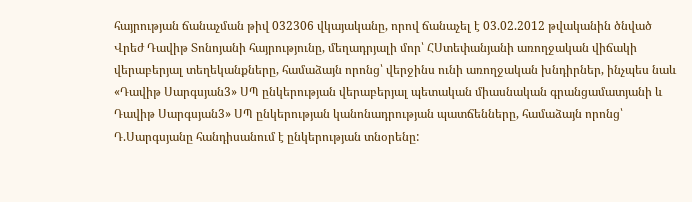հայրության ճանաչման թիվ 032306 վկայականը, որով ճանաչել է 03.02.2012 թվականին ծնված Վրեժ Դավիթ Տոնոյանի հայրությունը, մեղադրյալի մոր՝ ՀՍտեփանյանի առողջական վիճակի վերաբերյալ տեղեկանքները, համաձայն որոնց՝ վերջինս ունի առողջական խնդիրներ, ինչպես նաև «Դավիթ Սարգսյան3» ՍՊ ընկերության վերաբերյալ պետական միասնական գրանցամատյանի և Դավիթ Սարգսյան3» ՍՊ ընկերության կանոնադրության պատճենները, համաձայն որոնց՝ Դ.Սարգսյանը հանդիսանում է ընկերության տնօրենը: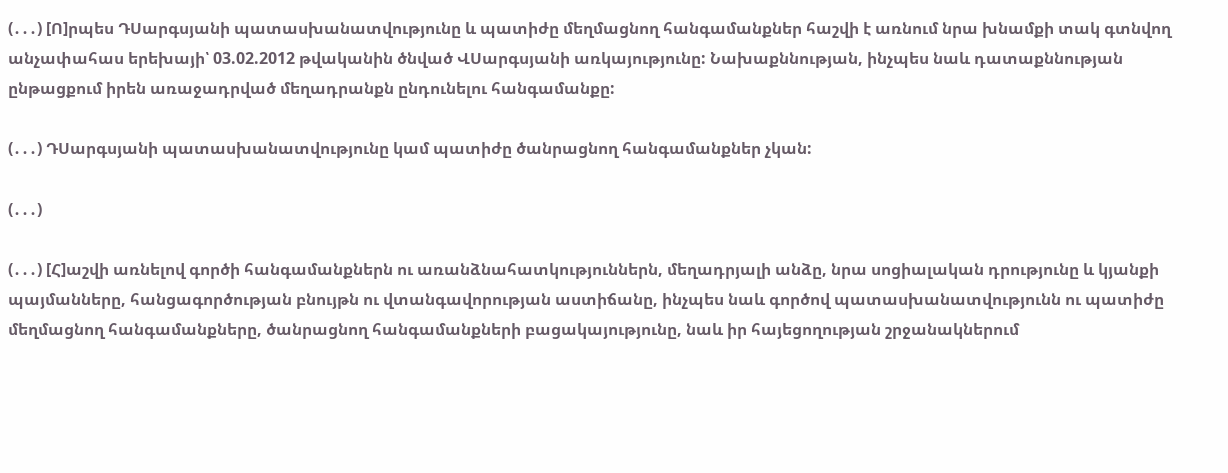(․․․) [Ո]րպես ԴՍարգսյանի պատասխանատվությունը և պատիժը մեղմացնող հանգամանքներ հաշվի է առնում նրա խնամքի տակ գտնվող անչափահաս երեխայի՝ 03.02.2012 թվականին ծնված ՎՍարգսյանի առկայությունը: Նախաքննության, ինչպես նաև դատաքննության ընթացքում իրեն առաջադրված մեղադրանքն ընդունելու հանգամանքը:

(․․․) ԴՍարգսյանի պատասխանատվությունը կամ պատիժը ծանրացնող հանգամանքներ չկան:

(․․․)

(․․․) [Հ]աշվի առնելով գործի հանգամանքներն ու առանձնահատկություններն, մեղադրյալի անձը, նրա սոցիալական դրությունը և կյանքի պայմանները, հանցագործության բնույթն ու վտանգավորության աստիճանը, ինչպես նաև գործով պատասխանատվությունն ու պատիժը մեղմացնող հանգամանքները, ծանրացնող հանգամանքների բացակայությունը, նաև իր հայեցողության շրջանակներում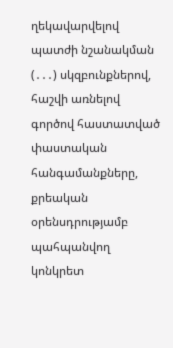ղեկավարվելով պատժի նշանակման (․․․) սկզբունքներով, հաշվի առնելով գործով հաստատված փաստական հանգամանքները, քրեական օրենսդրությամբ պահպանվող կոնկրետ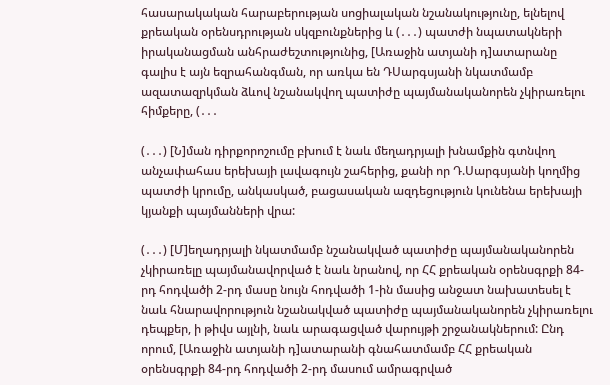հասարակական հարաբերության սոցիալական նշանակությունը, ելնելով քրեական օրենսդրության սկզբունքներից և (․․․) պատժի նպատակների իրականացման անհրաժեշտությունից, [Առաջին ատյանի դ]ատարանը գալիս է այն եզրահանգման, որ առկա են ԴՍարգսյանի նկատմամբ ազատազրկման ձևով նշանակվող պատիժը պայմանականորեն չկիրառելու հիմքերը, (․․․

(․․․) [Ն]ման դիրքորոշումը բխում է նաև մեղադրյալի խնամքին գտնվող անչափահաս երեխայի լավագույն շահերից, քանի որ Դ.Սարգսյանի կողմից պատժի կրումը, անկասկած, բացասական ազդեցություն կունենա երեխայի կյանքի պայմանների վրա:

(․․․) [Մ]եղադրյալի նկատմամբ նշանակված պատիժը պայմանականորեն չկիրառելը պայմանավորված է նաև նրանով, որ ՀՀ քրեական օրենսգրքի 84-րդ հոդվածի 2-րդ մասը նույն հոդվածի 1-ին մասից անջատ նախատեսել է նաև հնարավորություն նշանակված պատիժը պայմանականորեն չկիրառելու դեպքեր, ի թիվս այլնի, նաև արագացված վարույթի շրջանակներում: Ընդ որում, [Առաջին ատյանի դ]ատարանի գնահատմամբ ՀՀ քրեական օրենսգրքի 84-րդ հոդվածի 2-րդ մասում ամրագրված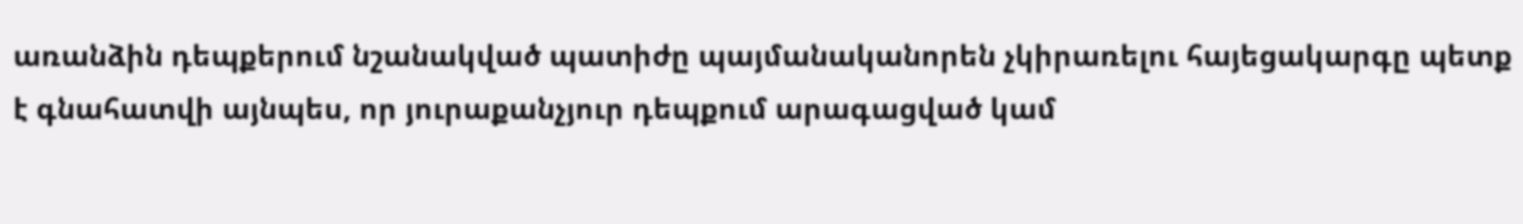առանձին դեպքերում նշանակված պատիժը պայմանականորեն չկիրառելու հայեցակարգը պետք է գնահատվի այնպես, որ յուրաքանչյուր դեպքում արագացված կամ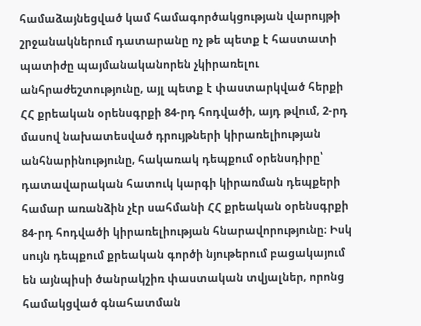համաձայնեցված կամ համագործակցության վարույթի շրջանակներում դատարանը ոչ թե պետք է հաստատի պատիժը պայմանականորեն չկիրառելու անհրաժեշտությունը, այլ պետք է փաստարկված հերքի ՀՀ քրեական օրենսգրքի 84-րդ հոդվածի, այդ թվում, 2-րդ մասով նախատեսված դրույթների կիրառելիության անհնարինությունը, հակառակ դեպքում օրենսդիրը՝ դատավարական հատուկ կարգի կիրառման դեպքերի համար առանձին չէր սահմանի ՀՀ քրեական օրենսգրքի 84-րդ հոդվածի կիրառելիության հնարավորությունը։ Իսկ սույն դեպքում քրեական գործի նյութերում բացակայում են այնպիսի ծանրակշիռ փաստական տվյալներ, որոնց համակցված գնահատման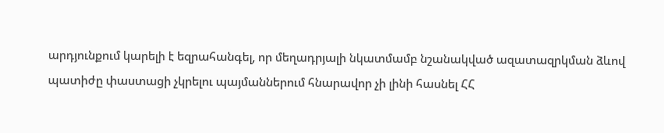արդյունքում կարելի է եզրահանգել, որ մեղադրյալի նկատմամբ նշանակված ազատազրկման ձևով պատիժը փաստացի չկրելու պայմաններում հնարավոր չի լինի հասնել ՀՀ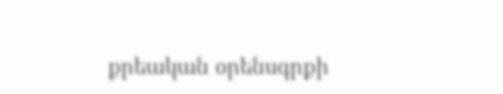քրեական օրենսգրքի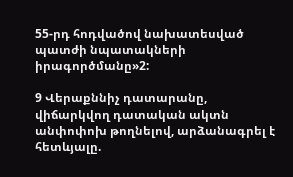55-րդ հոդվածով նախատեսված պատժի նպատակների իրագործմանը»2:

9 Վերաքննիչ դատարանը, վիճարկվող դատական ակտն անփոփոխ թողնելով, արձանագրել է հետևյալը.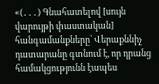«(․․․) Գնահատելով [սույն վարույթի փաստական] հանգամանքները՝ Վերաքննիչ դատարանը գտնում է, որ դրանց համակցությունն էապես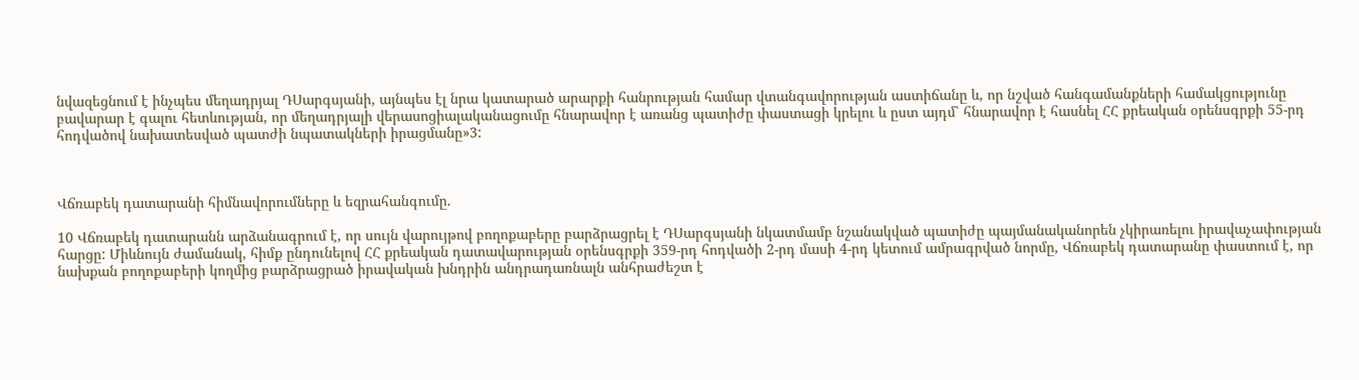նվազեցնում է ինչպես մեղադրյալ ԴՍարգսյանի, այնպես էլ նրա կատարած արարքի հանրության համար վտանգավորության աստիճանը և, որ նշված հանգամանքների համակցությունը բավարար է գալու հետևության, որ մեղադրյալի վերասոցիալականացումը հնարավոր է առանց պատիժը փաստացի կրելու և ըստ այդմ՝ հնարավոր է հասնել ՀՀ քրեական օրենսգրքի 55-րդ հոդվածով նախատեսված պատժի նպատակների իրացմանը»3:



Վճռաբեկ դատարանի հիմնավորումները և եզրահանգումը.

10 Վճռաբեկ դատարանն արձանագրում է, որ սույն վարույթով բողոքաբերը բարձրացրել է ԴՍարգսյանի նկատմամբ նշանակված պատիժը պայմանականորեն չկիրառելու իրավաչափության հարցը: Միևնույն ժամանակ, հիմք ընդունելով ՀՀ քրեական դատավարության օրենսգրքի 359-րդ հոդվածի 2-րդ մասի 4-րդ կետում ամրագրված նորմը, Վճռաբեկ դատարանը փաստում է, որ նախքան բողոքաբերի կողմից բարձրացրած իրավական խնդրին անդրադառնալն անհրաժեշտ է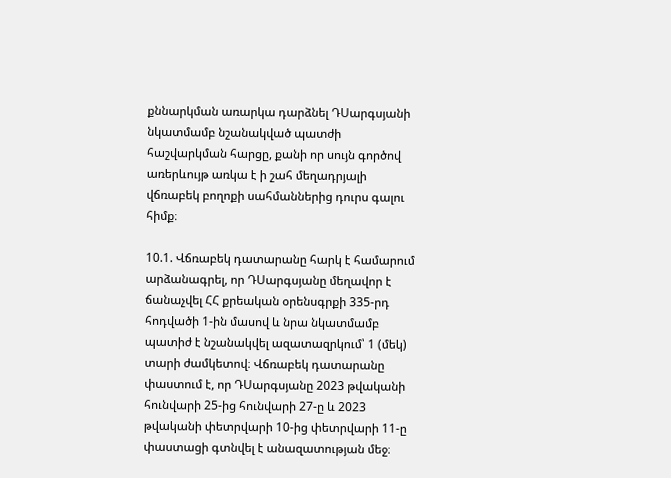քննարկման առարկա դարձնել ԴՍարգսյանի նկատմամբ նշանակված պատժի հաշվարկման հարցը, քանի որ սույն գործով առերևույթ առկա է ի շահ մեղադրյալի վճռաբեկ բողոքի սահմաններից դուրս գալու հիմք։

10.1. Վճռաբեկ դատարանը հարկ է համարում արձանագրել, որ ԴՍարգսյանը մեղավոր է ճանաչվել ՀՀ քրեական օրենսգրքի 335-րդ հոդվածի 1-ին մասով և նրա նկատմամբ պատիժ է նշանակվել ազատազրկում՝ 1 (մեկ) տարի ժամկետով։ Վճռաբեկ դատարանը փաստում է, որ ԴՍարգսյանը 2023 թվականի հունվարի 25-ից հունվարի 27-ը և 2023 թվականի փետրվարի 10-ից փետրվարի 11-ը փաստացի գտնվել է անազատության մեջ։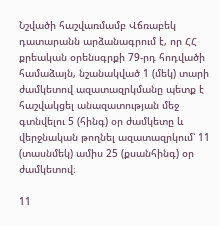Նշվածի հաշվառմամբ Վճռաբեկ դատարանն արձանագրում է, որ ՀՀ քրեական օրենսգրքի 79-րդ հոդվածի համաձայն, նշանակված 1 (մեկ) տարի ժամկետով ազատազրկմանը պետք է հաշվակցել անազատության մեջ գտնվելու 5 (հինգ) օր ժամկետը և վերջնական թողնել ազատազրկում՝ 11 (տասնմեկ) ամիս 25 (քսանհինգ) օր ժամկետով։

11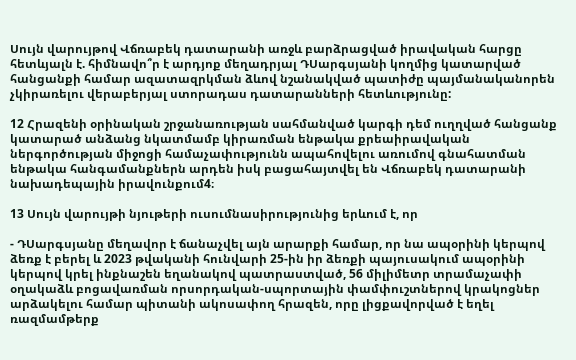Սույն վարույթով Վճռաբեկ դատարանի առջև բարձրացված իրավական հարցը հետևյալն է. հիմնավո՞ր է արդյոք մեղադրյալ ԴՍարգսյանի կողմից կատարված հանցանքի համար ազատազրկման ձևով նշանակված պատիժը պայմանականորեն չկիրառելու վերաբերյալ ստորադաս դատարանների հետևությունը:

12 Հրազենի օրինական շրջանառության սահմանված կարգի դեմ ուղղված հանցանք կատարած անձանց նկատմամբ կիրառման ենթակա քրեաիրավական ներգործության միջոցի համաչափությունն ապահովելու առումով գնահատման ենթակա հանգամանքներն արդեն իսկ բացահայտվել են Վճռաբեկ դատարանի նախադեպային իրավունքում4։

13 Սույն վարույթի նյութերի ուսումնասիրությունից երևում է, որ

- ԴՍարգսյանը մեղավոր է ճանաչվել այն արարքի համար, որ նա ապօրինի կերպով ձեռք է բերել և 2023 թվականի հունվարի 25-ին իր ձեռքի պայուսակում ապօրինի կերպով կրել ինքնաշեն եղանակով պատրաստված, 56 միլիմետր տրամաչափի օղակաձև բոցավառման որսորդական-սպորտային փամփուշտներով կրակոցներ արձակելու համար պիտանի ակոսափող հրազեն, որը լիցքավորված է եղել ռազմամթերք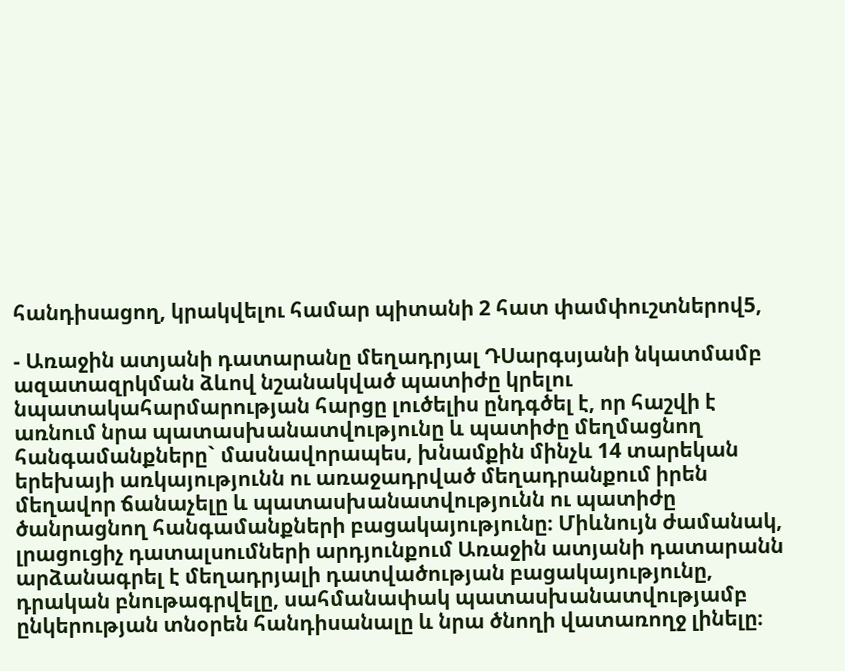հանդիսացող, կրակվելու համար պիտանի 2 հատ փամփուշտներով5,

- Առաջին ատյանի դատարանը մեղադրյալ ԴՍարգսյանի նկատմամբ ազատազրկման ձևով նշանակված պատիժը կրելու նպատակահարմարության հարցը լուծելիս ընդգծել է, որ հաշվի է առնում նրա պատասխանատվությունը և պատիժը մեղմացնող հանգամանքները` մասնավորապես, խնամքին մինչև 14 տարեկան երեխայի առկայությունն ու առաջադրված մեղադրանքում իրեն մեղավոր ճանաչելը և պատասխանատվությունն ու պատիժը ծանրացնող հանգամանքների բացակայությունը։ Միևնույն ժամանակ, լրացուցիչ դատալսումների արդյունքում Առաջին ատյանի դատարանն արձանագրել է մեղադրյալի դատվածության բացակայությունը, դրական բնութագրվելը, սահմանափակ պատասխանատվությամբ ընկերության տնօրեն հանդիսանալը և նրա ծնողի վատառողջ լինելը։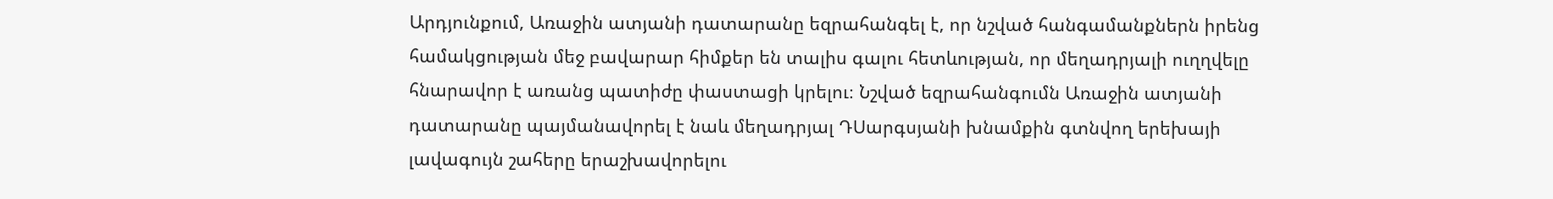Արդյունքում, Առաջին ատյանի դատարանը եզրահանգել է, որ նշված հանգամանքներն իրենց համակցության մեջ բավարար հիմքեր են տալիս գալու հետևության, որ մեղադրյալի ուղղվելը հնարավոր է առանց պատիժը փաստացի կրելու։ Նշված եզրահանգումն Առաջին ատյանի դատարանը պայմանավորել է նաև մեղադրյալ ԴՍարգսյանի խնամքին գտնվող երեխայի լավագույն շահերը երաշխավորելու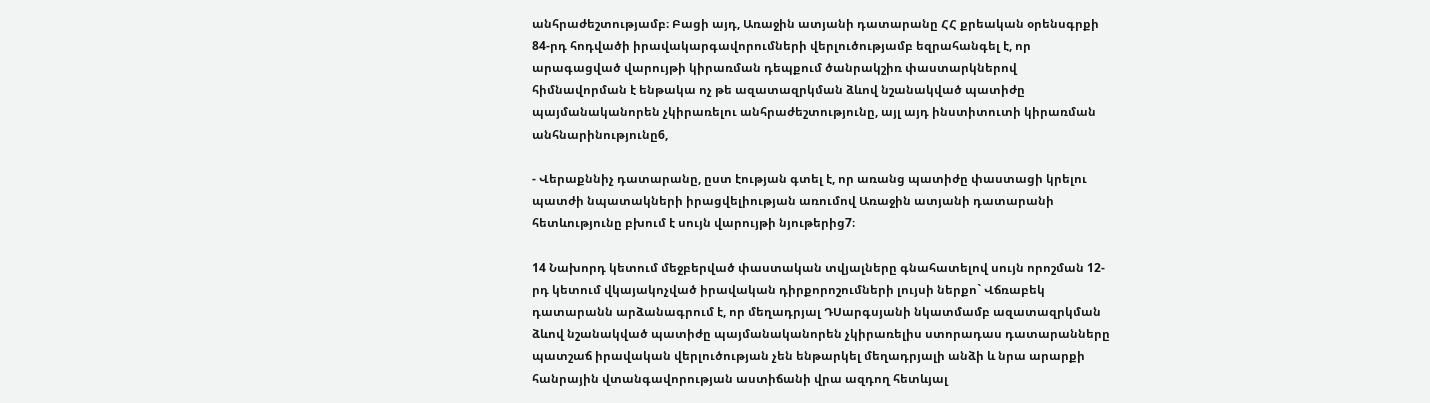անհրաժեշտությամբ։ Բացի այդ, Առաջին ատյանի դատարանը ՀՀ քրեական օրենսգրքի 84-րդ հոդվածի իրավակարգավորումների վերլուծությամբ եզրահանգել է, որ արագացված վարույթի կիրառման դեպքում ծանրակշիռ փաստարկներով հիմնավորման է ենթակա ոչ թե ազատազրկման ձևով նշանակված պատիժը պայմանականորեն չկիրառելու անհրաժեշտությունը, այլ այդ ինստիտուտի կիրառման անհնարինությունը6,

- Վերաքննիչ դատարանը, ըստ էության գտել է, որ առանց պատիժը փաստացի կրելու պատժի նպատակների իրացվելիության առումով Առաջին ատյանի դատարանի հետևությունը բխում է սույն վարույթի նյութերից7։

14 Նախորդ կետում մեջբերված փաստական տվյալները գնահատելով սույն որոշման 12-րդ կետում վկայակոչված իրավական դիրքորոշումների լույսի ներքո` Վճռաբեկ դատարանն արձանագրում է, որ մեղադրյալ ԴՍարգսյանի նկատմամբ ազատազրկման ձևով նշանակված պատիժը պայմանականորեն չկիրառելիս ստորադաս դատարանները պատշաճ իրավական վերլուծության չեն ենթարկել մեղադրյալի անձի և նրա արարքի հանրային վտանգավորության աստիճանի վրա ազդող հետևյալ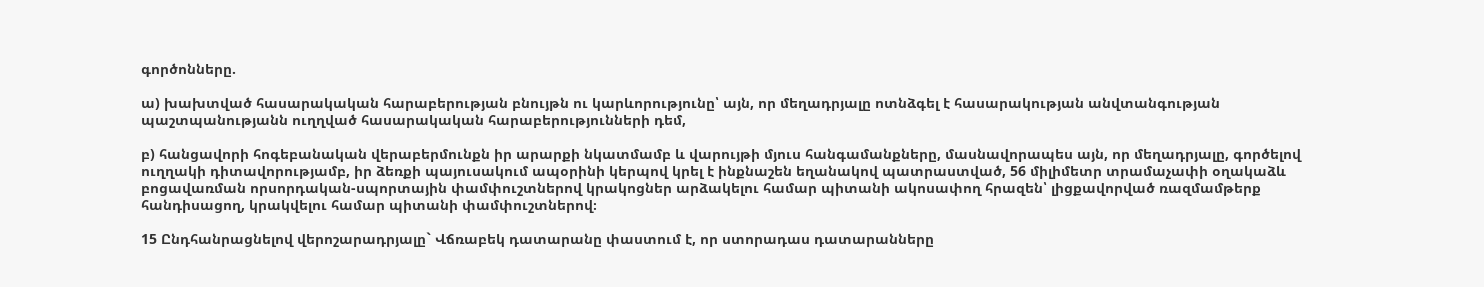գործոնները.

ա) խախտված հասարակական հարաբերության բնույթն ու կարևորությունը՝ այն, որ մեղադրյալը ոտնձգել է հասարակության անվտանգության պաշտպանությանն ուղղված հասարակական հարաբերությունների դեմ,

բ) հանցավորի հոգեբանական վերաբերմունքն իր արարքի նկատմամբ և վարույթի մյուս հանգամանքները, մասնավորապես այն, որ մեղադրյալը, գործելով ուղղակի դիտավորությամբ, իր ձեռքի պայուսակում ապօրինի կերպով կրել է ինքնաշեն եղանակով պատրաստված, 56 միլիմետր տրամաչափի օղակաձև բոցավառման որսորդական-սպորտային փամփուշտներով կրակոցներ արձակելու համար պիտանի ակոսափող հրազեն՝ լիցքավորված ռազմամթերք հանդիսացող, կրակվելու համար պիտանի փամփուշտներով։

15 Ընդհանրացնելով վերոշարադրյալը` Վճռաբեկ դատարանը փաստում է, որ ստորադաս դատարանները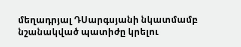մեղադրյալ ԴՍարգսյանի նկատմամբ նշանակված պատիժը կրելու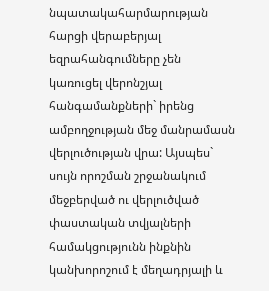նպատակահարմարության հարցի վերաբերյալ եզրահանգումները չեն կառուցել վերոնշյալ հանգամանքների` իրենց ամբողջության մեջ մանրամասն վերլուծության վրա: Այսպես` սույն որոշման շրջանակում մեջբերված ու վերլուծված փաստական տվյալների համակցությունն ինքնին կանխորոշում է մեղադրյալի և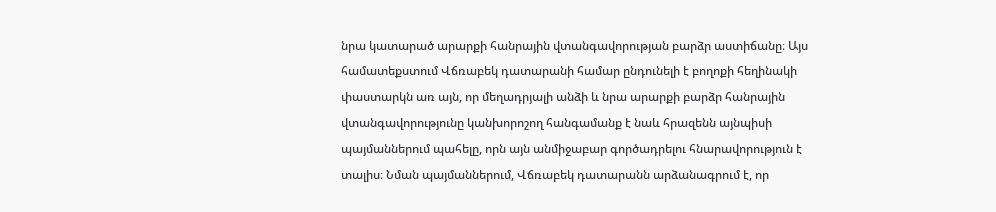նրա կատարած արարքի հանրային վտանգավորության բարձր աստիճանը։ Այս համատեքստում Վճռաբեկ դատարանի համար ընդունելի է բողոքի հեղինակի փաստարկն առ այն, որ մեղադրյալի անձի և նրա արարքի բարձր հանրային վտանգավորությունը կանխորոշող հանգամանք է նաև հրազենն այնպիսի պայմաններում պահելը, որն այն անմիջաբար գործադրելու հնարավորություն է տալիս։ Նման պայմաններում, Վճռաբեկ դատարանն արձանագրում է, որ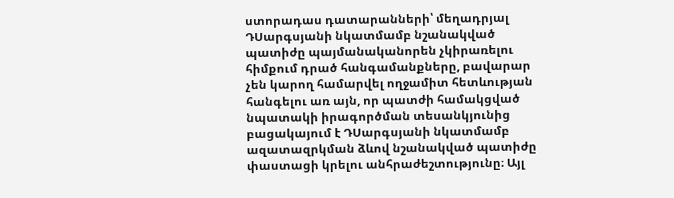ստորադաս դատարանների՝ մեղադրյալ ԴՍարգսյանի նկատմամբ նշանակված պատիժը պայմանականորեն չկիրառելու հիմքում դրած հանգամանքները, բավարար չեն կարող համարվել ողջամիտ հետևության հանգելու առ այն, որ պատժի համակցված նպատակի իրագործման տեսանկյունից բացակայում է ԴՍարգսյանի նկատմամբ ազատազրկման ձևով նշանակված պատիժը փաստացի կրելու անհրաժեշտությունը։ Այլ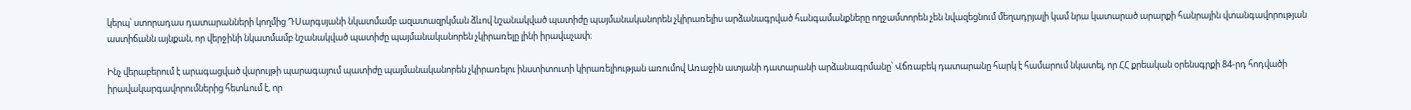կերպ՝ ստորադաս դատարանների կողմից ԴՍարգսյանի նկատմամբ ազատազրկման ձևով նշանակված պատիժը պայմանականորեն չկիրառելիս արձանագրված հանգամանքները ողջամտորեն չեն նվազեցնում մեղադրյալի կամ նրա կատարած արարքի հանրային վտանգավորության աստիճանն այնքան, որ վերջինի նկատմամբ նշանակված պատիժը պայմանականորեն չկիրառելը լինի իրավաչափ։

Ինչ վերաբերում է արագացված վարույթի պարագայում պատիժը պայմանականորեն չկիրառելու ինստիտուտի կիրառելիության առումով Առաջին ատյանի դատարանի արձանագրմանը՝ Վճռաբեկ դատարանը հարկ է համարում նկատել, որ ՀՀ քրեական օրենսգրքի 84-րդ հոդվածի իրավակարգավորումներից հետևում է, որ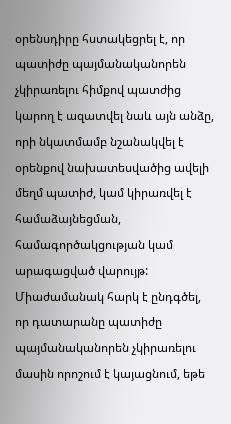օրենսդիրը հստակեցրել է, որ պատիժը պայմանականորեն չկիրառելու հիմքով պատժից կարող է ազատվել նաև այն անձը, որի նկատմամբ նշանակվել է օրենքով նախատեսվածից ավելի մեղմ պատիժ, կամ կիրառվել է համաձայնեցման, համագործակցության կամ արագացված վարույթ: Միաժամանակ հարկ է ընդգծել, որ դատարանը պատիժը պայմանականորեն չկիրառելու մասին որոշում է կայացնում, եթե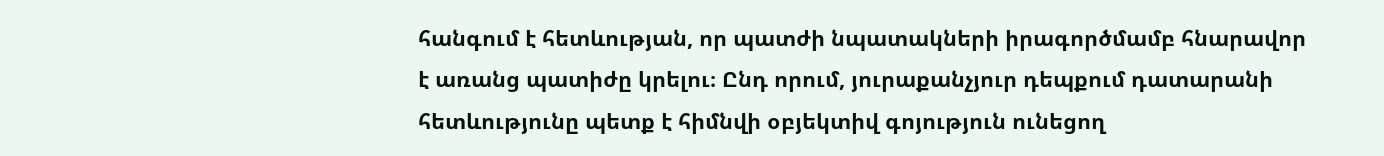հանգում է հետևության, որ պատժի նպատակների իրագործմամբ հնարավոր է առանց պատիժը կրելու։ Ընդ որում, յուրաքանչյուր դեպքում դատարանի հետևությունը պետք է հիմնվի օբյեկտիվ գոյություն ունեցող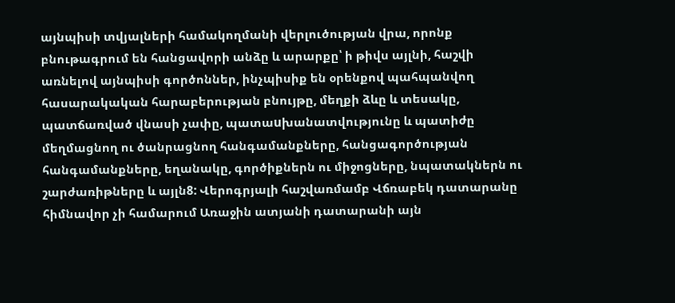այնպիսի տվյալների համակողմանի վերլուծության վրա, որոնք բնութագրում են հանցավորի անձը և արարքը՝ ի թիվս այլնի, հաշվի առնելով այնպիսի գործոններ, ինչպիսիք են օրենքով պահպանվող հասարակական հարաբերության բնույթը, մեղքի ձևը և տեսակը, պատճառված վնասի չափը, պատաuխանատվությունը և պատիժը մեղմացնող ու ծանրացնող հանգամանքները, հանցագործության հանգամանքները, եղանակը, գործիքներն ու միջոցները, նպատակներն ու շարժառիթները և այլն8: Վերոգրյալի հաշվառմամբ Վճռաբեկ դատարանը հիմնավոր չի համարում Առաջին ատյանի դատարանի այն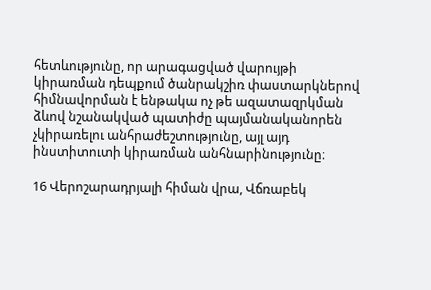հետևությունը, որ արագացված վարույթի կիրառման դեպքում ծանրակշիռ փաստարկներով հիմնավորման է ենթակա ոչ թե ազատազրկման ձևով նշանակված պատիժը պայմանականորեն չկիրառելու անհրաժեշտությունը, այլ այդ ինստիտուտի կիրառման անհնարինությունը։

16 Վերոշարադրյալի հիման վրա, Վճռաբեկ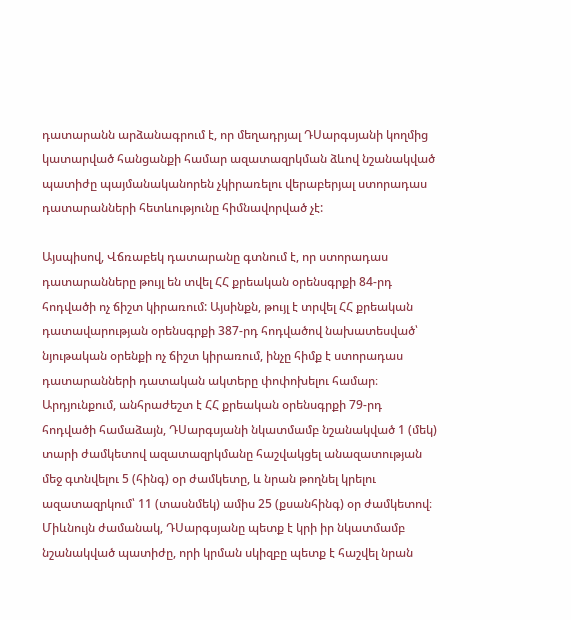դատարանն արձանագրում է, որ մեղադրյալ ԴՍարգսյանի կողմից կատարված հանցանքի համար ազատազրկման ձևով նշանակված պատիժը պայմանականորեն չկիրառելու վերաբերյալ ստորադաս դատարանների հետևությունը հիմնավորված չէ:

Այսպիսով, Վճռաբեկ դատարանը գտնում է, որ ստորադաս դատարանները թույլ են տվել ՀՀ քրեական օրենսգրքի 84-րդ հոդվածի ոչ ճիշտ կիրառում: Այսինքն, թույլ է տրվել ՀՀ քրեական դատավարության օրենսգրքի 387-րդ հոդվածով նախատեսված՝ նյութական օրենքի ոչ ճիշտ կիրառում, ինչը հիմք է ստորադաս դատարանների դատական ակտերը փոփոխելու համար։ Արդյունքում, անհրաժեշտ է ՀՀ քրեական օրենսգրքի 79-րդ հոդվածի համաձայն, ԴՍարգսյանի նկատմամբ նշանակված 1 (մեկ) տարի ժամկետով ազատազրկմանը հաշվակցել անազատության մեջ գտնվելու 5 (հինգ) օր ժամկետը, և նրան թողնել կրելու ազատազրկում՝ 11 (տասնմեկ) ամիս 25 (քսանհինգ) օր ժամկետով։ Միևնույն ժամանակ, ԴՍարգսյանը պետք է կրի իր նկատմամբ նշանակված պատիժը, որի կրման սկիզբը պետք է հաշվել նրան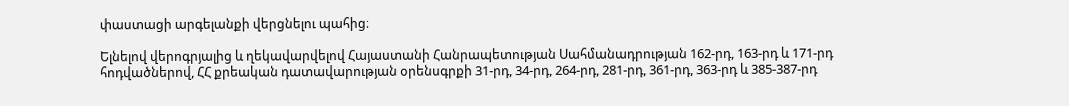փաստացի արգելանքի վերցնելու պահից։

Ելնելով վերոգրյալից և ղեկավարվելով Հայաստանի Հանրապետության Սահմանադրության 162-րդ, 163-րդ և 171-րդ հոդվածներով, ՀՀ քրեական դատավարության օրենսգրքի 31-րդ, 34-րդ, 264-րդ, 281-րդ, 361-րդ, 363-րդ և 385-387-րդ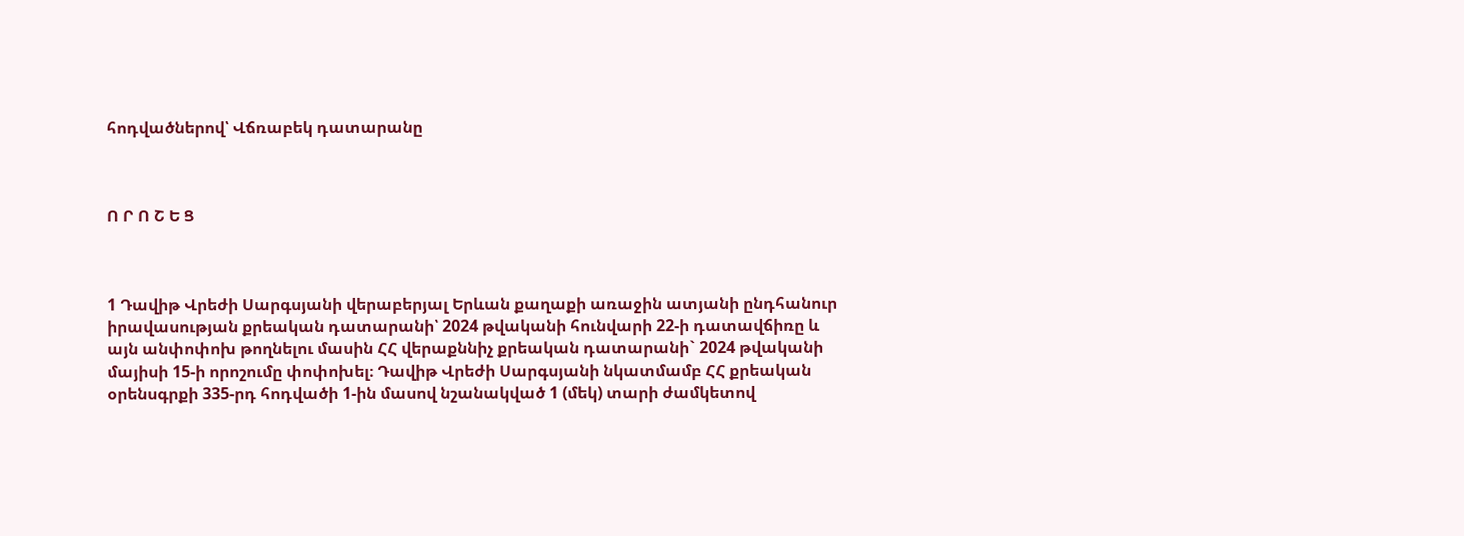հոդվածներով՝ Վճռաբեկ դատարանը



Ո Ր Ո Շ Ե Ց



1 Դավիթ Վրեժի Սարգսյանի վերաբերյալ Երևան քաղաքի առաջին ատյանի ընդհանուր իրավասության քրեական դատարանի՝ 2024 թվականի հունվարի 22-ի դատավճիռը և այն անփոփոխ թողնելու մասին ՀՀ վերաքննիչ քրեական դատարանի` 2024 թվականի մայիսի 15-ի որոշումը փոփոխել։ Դավիթ Վրեժի Սարգսյանի նկատմամբ ՀՀ քրեական օրենսգրքի 335-րդ հոդվածի 1-ին մասով նշանակված 1 (մեկ) տարի ժամկետով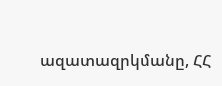ազատազրկմանը, ՀՀ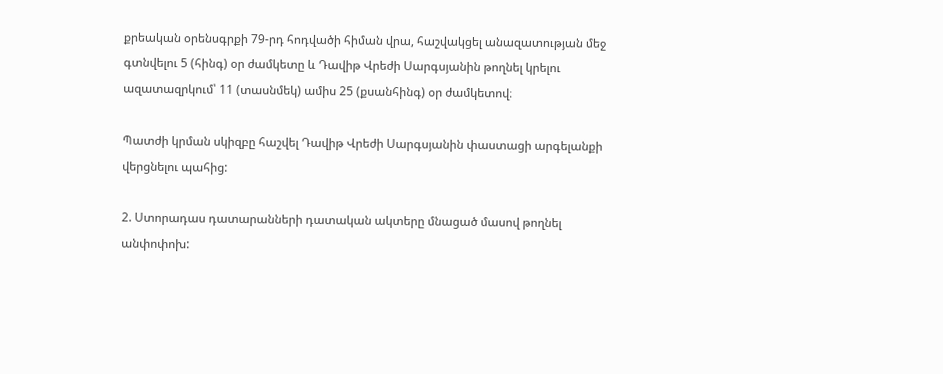քրեական օրենսգրքի 79-րդ հոդվածի հիման վրա, հաշվակցել անազատության մեջ գտնվելու 5 (հինգ) օր ժամկետը և Դավիթ Վրեժի Սարգսյանին թողնել կրելու ազատազրկում՝ 11 (տասնմեկ) ամիս 25 (քսանհինգ) օր ժամկետով։

Պատժի կրման սկիզբը հաշվել Դավիթ Վրեժի Սարգսյանին փաստացի արգելանքի վերցնելու պահից:

2. Ստորադաս դատարանների դատական ակտերը մնացած մասով թողնել անփոփոխ: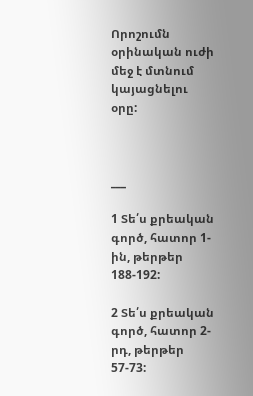Որոշումն օրինական ուժի մեջ է մտնում կայացնելու օրը:



___

1 Տե՛ս քրեական գործ, հատոր 1-ին, թերթեր 188-192:

2 Տե՛ս քրեական գործ, հատոր 2-րդ, թերթեր 57-73: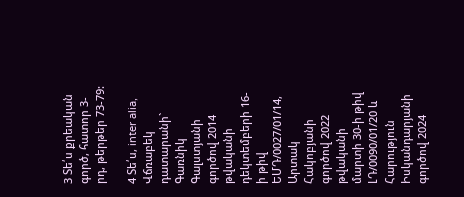3 Տե՛ս քրեական գործ, հատոր 3-րդ, թերթեր 73-79:

4 Տե՛ս, inter alia, Վճռաբեկ դատարանի` Գառնիկ Գալստյանի գործով 2014 թվականի դեկտեմբերի 16-ի թիվ ԵՄԴ/0027/01/14, Արտակ Հակոբյանի գործով 2022 թվականի մարտի 30-ի թիվ ԼԴ/0090/01/20 և Հարություն Իսկանդարյանի գործով 2024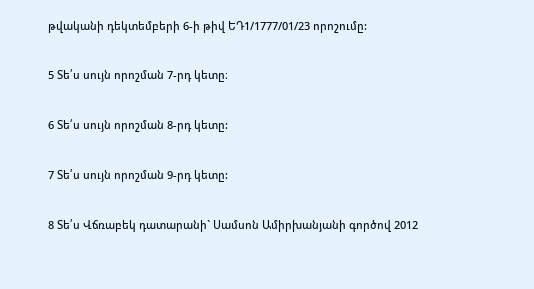թվականի դեկտեմբերի 6-ի թիվ ԵԴ1/1777/01/23 որոշումը:

5 Տե՛ս սույն որոշման 7-րդ կետը։

6 Տե՛ս սույն որոշման 8-րդ կետը:

7 Տե՛ս սույն որոշման 9-րդ կետը:

8 Տե՛ս Վճռաբեկ դատարանի` Սամսոն Ամիրխանյանի գործով 2012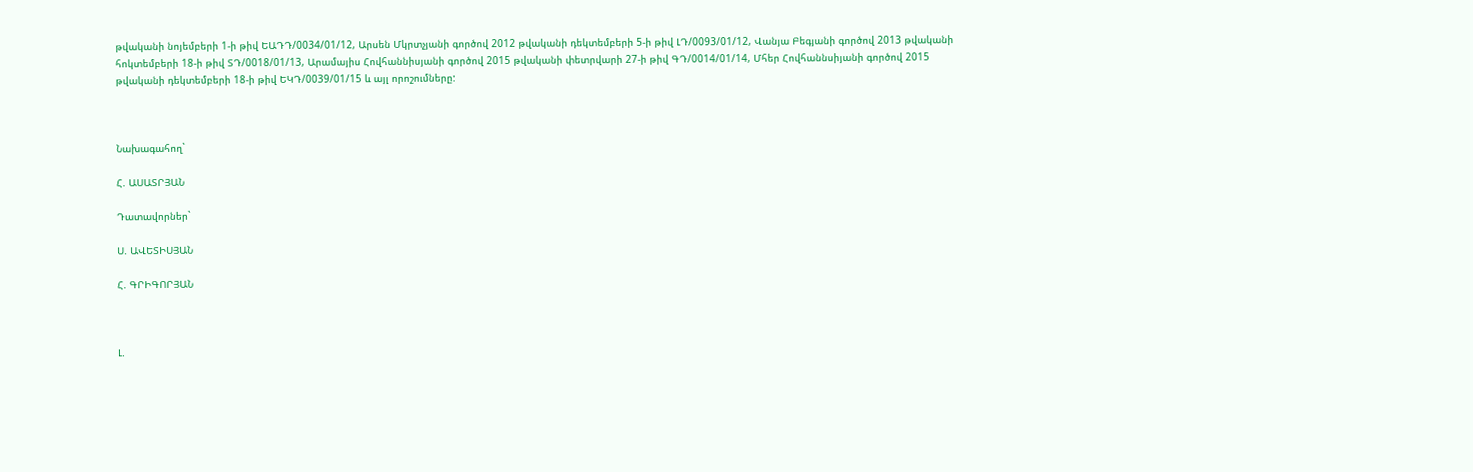թվականի նոյեմբերի 1-ի թիվ ԵԱԴԴ/0034/01/12, Արսեն Մկրտչյանի գործով 2012 թվականի դեկտեմբերի 5-ի թիվ ԼԴ/0093/01/12, Վանյա Բեգյանի գործով 2013 թվականի հոկտեմբերի 18-ի թիվ ՏԴ/0018/01/13, Արամայիս Հովհաննիսյանի գործով 2015 թվականի փետրվարի 27-ի թիվ ԳԴ/0014/01/14, Մհեր Հովհաննսիյանի գործով 2015 թվականի դեկտեմբերի 18-ի թիվ ԵԿԴ/0039/01/15 և այլ որոշումները:



Նախագահող`

Հ. ԱՍԱՏՐՅԱՆ

Դատավորներ`

Ս. ԱՎԵՏԻՍՅԱՆ

Հ. ԳՐԻԳՈՐՅԱՆ



Լ.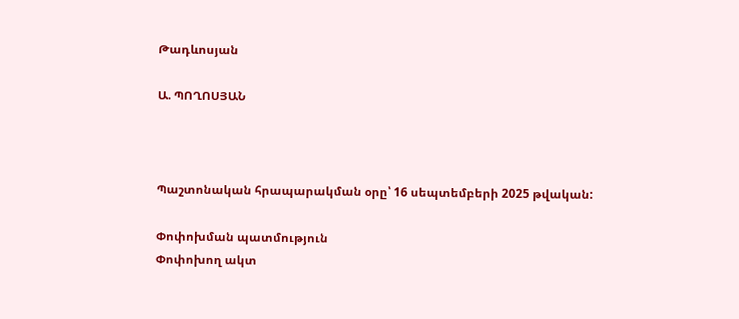Թադևոսյան

Ա. ՊՈՂՈՍՅԱՆ



Պաշտոնական հրապարակման օրը՝ 16 սեպտեմբերի 2025 թվական:

Փոփոխման պատմություն
Փոփոխող ակտ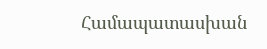Համապատասխան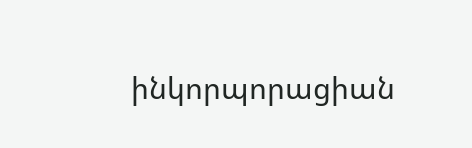ինկորպորացիան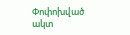Փոփոխված ակտ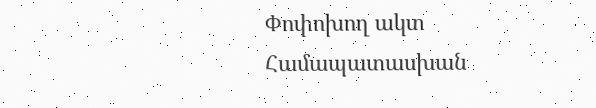Փոփոխող ակտ Համապատասխան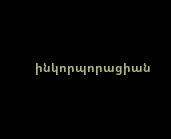ինկորպորացիան